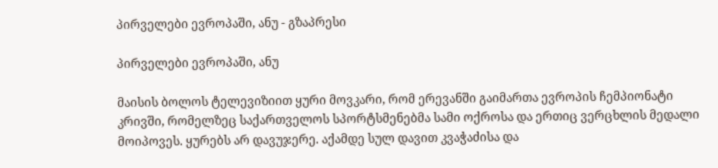პირველები ევროპაში, ანუ - გზაპრესი

პირველები ევროპაში, ანუ

მაისის ბოლოს ტელევიზიით ყური მოვკარი, რომ ერევანში გაიმართა ევროპის ჩემპიონატი კრივში, რომელზეც საქართველოს სპორტსმენებმა სამი ოქროსა და ერთიც ვერცხლის მედალი მოიპოვეს. ყურებს არ დავუჯერე. აქამდე სულ დავით კვაჭაძისა და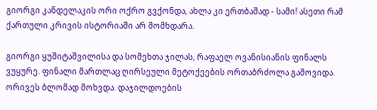გიორგი კანდელაკის ორი ოქრო გვქონდა, ახლა კი ერთბაშად - სამი! ასეთი რამ ქართული კრივის ისტორიაში არ მომხდარა.

გიორგი ყუშიტაშვილისა და სომეხთა ჯილას, რაფაელ ოვანისიანის ფინალს ვუყურე. ფინალი მართლაც ღირსეული მეტოქეების ორთაბრძოლა გამოვიდა. ორივეს ბლომად მოხვდა. დაჯილდოების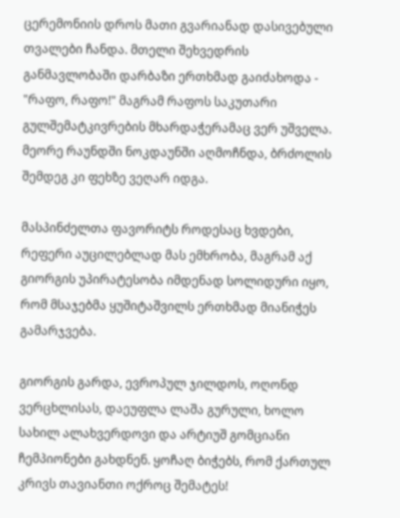ცერემონიის დროს მათი გვარიანად დასივებული თვალები ჩანდა. მთელი შეხვედრის განმავლობაში დარბაზი ერთხმად გაიძახოდა - "რაფო, რაფო!" მაგრამ რაფოს საკუთარი გულშემატკივრების მხარდაჭერამაც ვერ უშველა. მეორე რაუნდში ნოკდაუნში აღმოჩნდა, ბრძოლის შემდეგ კი ფეხზე ვეღარ იდგა.

მასპინძელთა ფავორიტს როდესაც ხვდები, რეფერი აუცილებლად მას ემხრობა, მაგრამ აქ გიორგის უპირატესობა იმდენად სოლიდური იყო, რომ მსაჯებმა ყუშიტაშვილს ერთხმად მიანიჭეს გამარჯვება.

გიორგის გარდა, ევროპულ ჯილდოს, ოღონდ ვერცხლისას, დაეუფლა ლაშა გურული, ხოლო სახილ ალახვერდოვი და არტიუშ გომციანი ჩემპიონები გახდნენ. ყოჩაღ ბიჭებს, რომ ქართულ კრივს თავიანთი ოქროც შემატეს!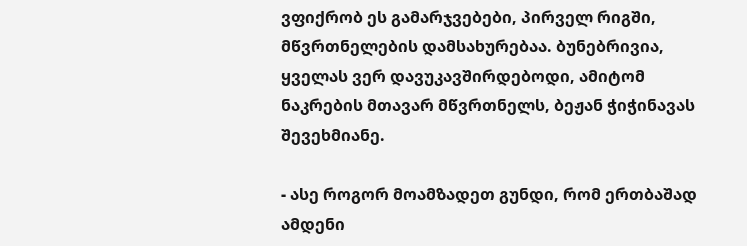ვფიქრობ ეს გამარჯვებები, პირველ რიგში, მწვრთნელების დამსახურებაა. ბუნებრივია, ყველას ვერ დავუკავშირდებოდი, ამიტომ ნაკრების მთავარ მწვრთნელს, ბეჟან ჭიჭინავას შევეხმიანე.

- ასე როგორ მოამზადეთ გუნდი, რომ ერთბაშად ამდენი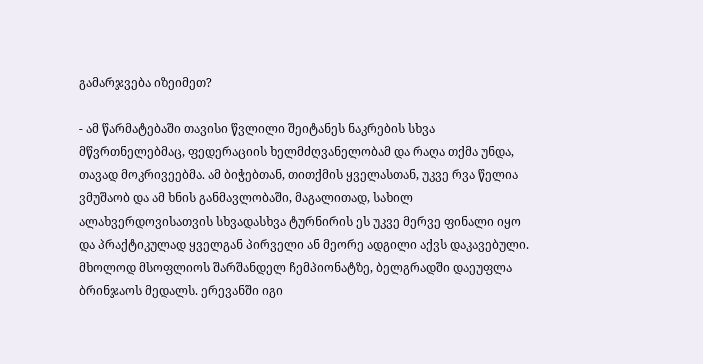გამარჯვება იზეიმეთ?

- ამ წარმატებაში თავისი წვლილი შეიტანეს ნაკრების სხვა მწვრთნელებმაც, ფედერაციის ხელმძღვანელობამ და რაღა თქმა უნდა, თავად მოკრივეებმა. ამ ბიჭებთან, თითქმის ყველასთან, უკვე რვა წელია ვმუშაობ და ამ ხნის განმავლობაში, მაგალითად, სახილ ალახვერდოვისათვის სხვადასხვა ტურნირის ეს უკვე მერვე ფინალი იყო და პრაქტიკულად ყველგან პირველი ან მეორე ადგილი აქვს დაკავებული. მხოლოდ მსოფლიოს შარშანდელ ჩემპიონატზე, ბელგრადში დაეუფლა ბრინჯაოს მედალს. ერევანში იგი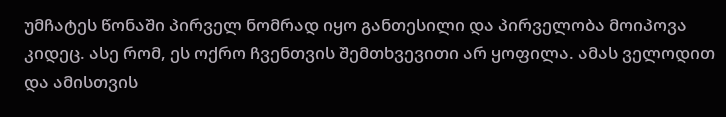უმჩატეს წონაში პირველ ნომრად იყო განთესილი და პირველობა მოიპოვა კიდეც. ასე რომ, ეს ოქრო ჩვენთვის შემთხვევითი არ ყოფილა. ამას ველოდით და ამისთვის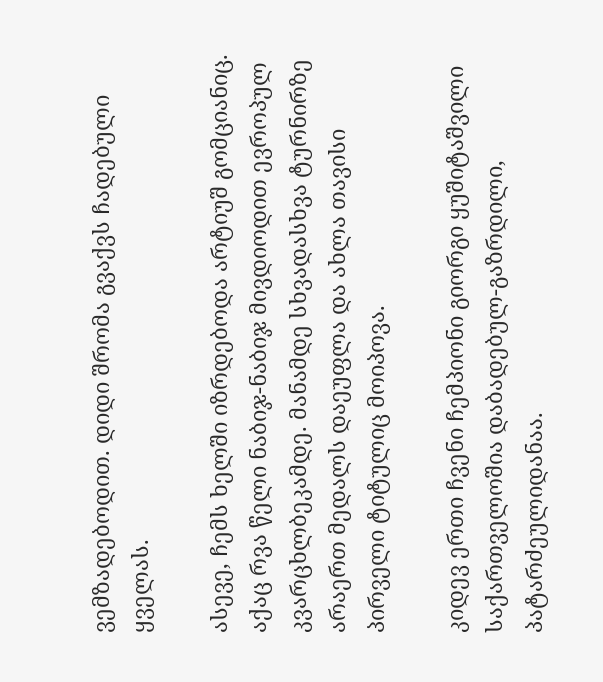ვემზადებოდით. დიდი შრომა გვაქვს ჩადებული ყველას.

ასევე, ჩემს ხელში იზრდებოდა არტიუშ გომციანიც. აქაც რვა წელი ნაბიჯ-ნაბიჯ მივდიოდით ევროპულ კვარცხლბეკამდე. მანამდე სხვადასხვა ტურნირზე არაერთ მედალს დაეუფლა და ახლა თავისი პირველი ტიტულიც მოიპოვა.

კიდევ ერთი ჩვენი ჩემპიონი გიორგი ყუშიტაშვილი საქართველოშია დაბადებულ-გაზრდილი, პატარძეულიდანაა.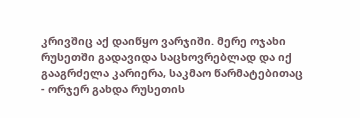კრივშიც აქ დაიწყო ვარჯიში. მერე ოჯახი რუსეთში გადავიდა საცხოვრებლად და იქ გააგრძელა კარიერა, საკმაო წარმატებითაც - ორჯერ გახდა რუსეთის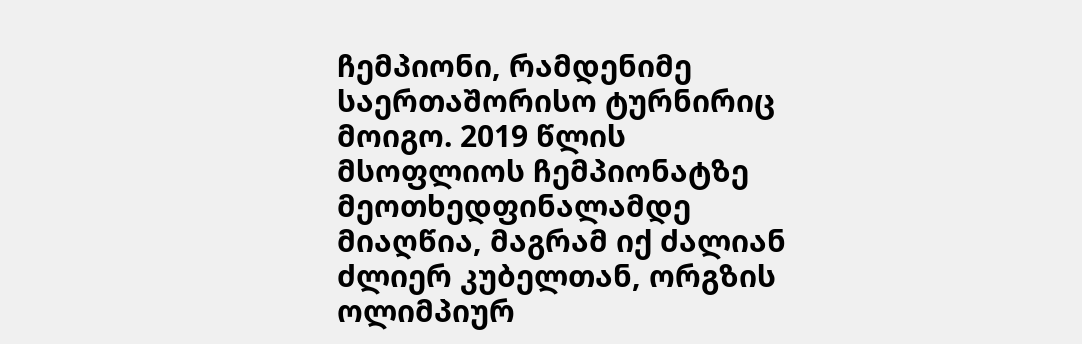ჩემპიონი, რამდენიმე საერთაშორისო ტურნირიც მოიგო. 2019 წლის მსოფლიოს ჩემპიონატზე მეოთხედფინალამდე მიაღწია, მაგრამ იქ ძალიან ძლიერ კუბელთან, ორგზის ოლიმპიურ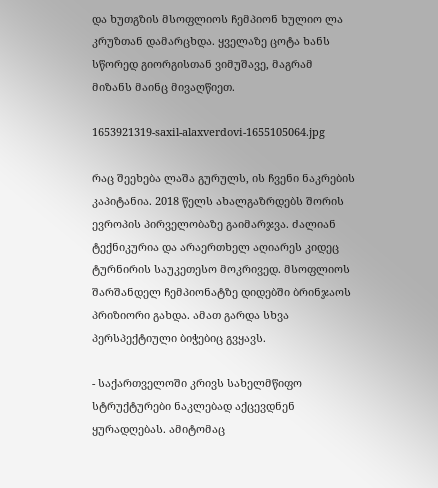და ხუთგზის მსოფლიოს ჩემპიონ ხულიო ლა კრუზთან დამარცხდა. ყველაზე ცოტა ხანს სწორედ გიორგისთან ვიმუშავე, მაგრამ მიზანს მაინც მივაღწიეთ.

1653921319-saxil-alaxverdovi-1655105064.jpg

რაც შეეხება ლაშა გურულს, ის ჩვენი ნაკრების კაპიტანია. 2018 წელს ახალგაზრდებს შორის ევროპის პირველობაზე გაიმარჯვა. ძალიან ტექნიკურია და არაერთხელ აღიარეს კიდეც ტურნირის საუკეთესო მოკრივედ. მსოფლიოს შარშანდელ ჩემპიონატზე დიდებში ბრინჯაოს პრიზიორი გახდა. ამათ გარდა სხვა პერსპექტიული ბიჭებიც გვყავს.

- საქართველოში კრივს სახელმწიფო სტრუქტურები ნაკლებად აქცევდნენ ყურადღებას. ამიტომაც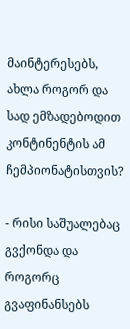მაინტერესებს, ახლა როგორ და სად ემზადებოდით კონტინენტის ამ ჩემპიონატისთვის?

- რისი საშუალებაც გვქონდა და როგორც გვაფინანსებს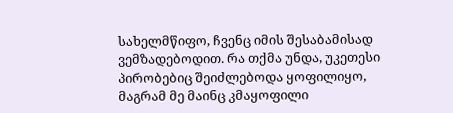სახელმწიფო, ჩვენც იმის შესაბამისად ვემზადებოდით. რა თქმა უნდა, უკეთესი პირობებიც შეიძლებოდა ყოფილიყო, მაგრამ მე მაინც კმაყოფილი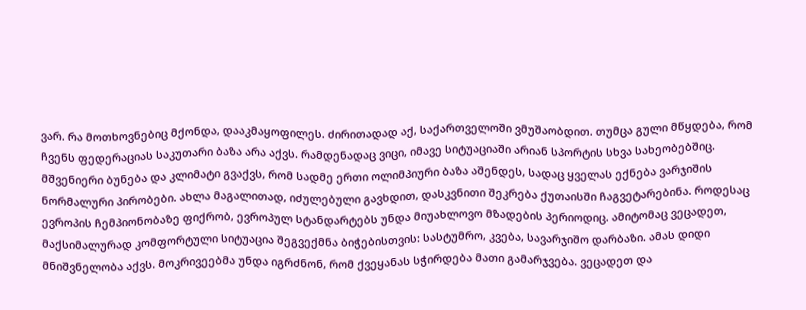ვარ. რა მოთხოვნებიც მქონდა, დააკმაყოფილეს. ძირითადად აქ, საქართველოში ვმუშაობდით. თუმცა გული მწყდება, რომ ჩვენს ფედერაციას საკუთარი ბაზა არა აქვს. რამდენადაც ვიცი, იმავე სიტუაციაში არიან სპორტის სხვა სახეობებშიც. მშვენიერი ბუნება და კლიმატი გვაქვს, რომ სადმე ერთი ოლიმპიური ბაზა აშენდეს, სადაც ყველას ექნება ვარჯიშის ნორმალური პირობები. ახლა მაგალითად, იძულებული გავხდით, დასკვნითი შეკრება ქუთაისში ჩაგვეტარებინა. როდესაც ევროპის ჩემპიონობაზე ფიქრობ, ევროპულ სტანდარტებს უნდა მიუახლოვო მზადების პერიოდიც. ამიტომაც ვეცადეთ, მაქსიმალურად კომფორტული სიტუაცია შეგვექმნა ბიჭებისთვის: სასტუმრო, კვება, სავარჯიშო დარბაზი. ამას დიდი მნიშვნელობა აქვს. მოკრივეებმა უნდა იგრძნონ, რომ ქვეყანას სჭირდება მათი გამარჯვება. ვეცადეთ და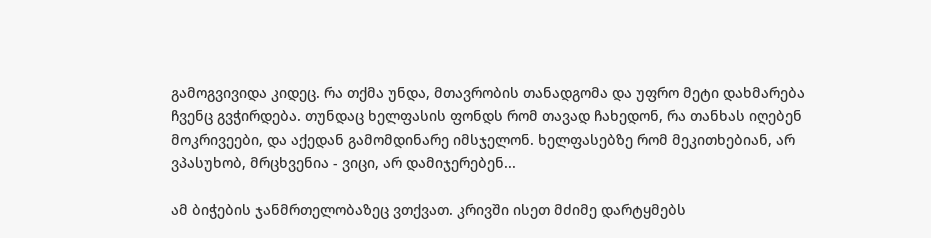გამოგვივიდა კიდეც. რა თქმა უნდა, მთავრობის თანადგომა და უფრო მეტი დახმარება ჩვენც გვჭირდება. თუნდაც ხელფასის ფონდს რომ თავად ჩახედონ, რა თანხას იღებენ მოკრივეები, და აქედან გამომდინარე იმსჯელონ. ხელფასებზე რომ მეკითხებიან, არ ვპასუხობ, მრცხვენია - ვიცი, არ დამიჯერებენ...

ამ ბიჭების ჯანმრთელობაზეც ვთქვათ. კრივში ისეთ მძიმე დარტყმებს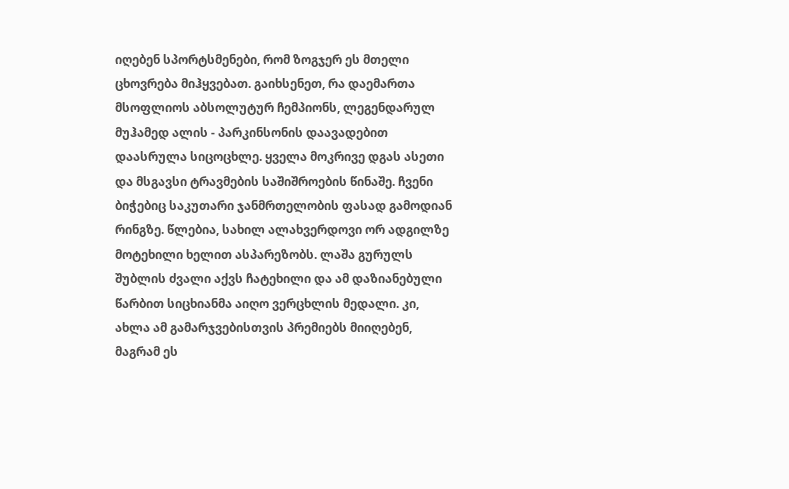იღებენ სპორტსმენები, რომ ზოგჯერ ეს მთელი ცხოვრება მიჰყვებათ. გაიხსენეთ, რა დაემართა მსოფლიოს აბსოლუტურ ჩემპიონს, ლეგენდარულ მუჰამედ ალის - პარკინსონის დაავადებით დაასრულა სიცოცხლე. ყველა მოკრივე დგას ასეთი და მსგავსი ტრავმების საშიშროების წინაშე. ჩვენი ბიჭებიც საკუთარი ჯანმრთელობის ფასად გამოდიან რინგზე. წლებია, სახილ ალახვერდოვი ორ ადგილზე მოტეხილი ხელით ასპარეზობს. ლაშა გურულს შუბლის ძვალი აქვს ჩატეხილი და ამ დაზიანებული წარბით სიცხიანმა აიღო ვერცხლის მედალი. კი, ახლა ამ გამარჯვებისთვის პრემიებს მიიღებენ, მაგრამ ეს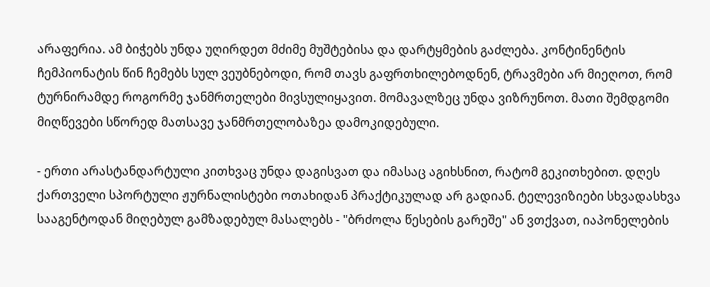არაფერია. ამ ბიჭებს უნდა უღირდეთ მძიმე მუშტებისა და დარტყმების გაძლება. კონტინენტის ჩემპიონატის წინ ჩემებს სულ ვეუბნებოდი, რომ თავს გაფრთხილებოდნენ, ტრავმები არ მიეღოთ, რომ ტურნირამდე როგორმე ჯანმრთელები მივსულიყავით. მომავალზეც უნდა ვიზრუნოთ. მათი შემდგომი მიღწევები სწორედ მათსავე ჯანმრთელობაზეა დამოკიდებული.

- ერთი არასტანდარტული კითხვაც უნდა დაგისვათ და იმასაც აგიხსნით, რატომ გეკითხებით. დღეს ქართველი სპორტული ჟურნალისტები ოთახიდან პრაქტიკულად არ გადიან. ტელევიზიები სხვადასხვა სააგენტოდან მიღებულ გამზადებულ მასალებს - "ბრძოლა წესების გარეშე" ან ვთქვათ, იაპონელების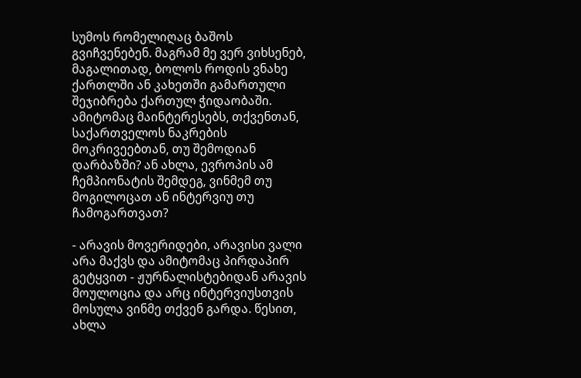სუმოს რომელიღაც ბაშოს გვიჩვენებენ. მაგრამ მე ვერ ვიხსენებ, მაგალითად, ბოლოს როდის ვნახე ქართლში ან კახეთში გამართული შეჯიბრება ქართულ ჭიდაობაში. ამიტომაც მაინტერესებს, თქვენთან, საქართველოს ნაკრების მოკრივეებთან, თუ შემოდიან დარბაზში? ან ახლა, ევროპის ამ ჩემპიონატის შემდეგ, ვინმემ თუ მოგილოცათ ან ინტერვიუ თუ ჩამოგართვათ?

- არავის მოვერიდები, არავისი ვალი არა მაქვს და ამიტომაც პირდაპირ გეტყვით - ჟურნალისტებიდან არავის მოულოცია და არც ინტერვიუსთვის მოსულა ვინმე თქვენ გარდა. წესით, ახლა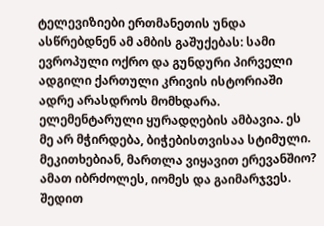ტელევიზიები ერთმანეთის უნდა ასწრებდნენ ამ ამბის გაშუქებას: სამი ევროპული ოქრო და გუნდური პირველი ადგილი ქართული კრივის ისტორიაში ადრე არასდროს მომხდარა. ელემენტარული ყურადღების ამბავია. ეს მე არ მჭირდება, ბიჭებისთვისაა სტიმული. მეკითხებიან, მართლა ვიყავით ერევანშიო? ამათ იბრძოლეს, იომეს და გაიმარჯვეს. შედით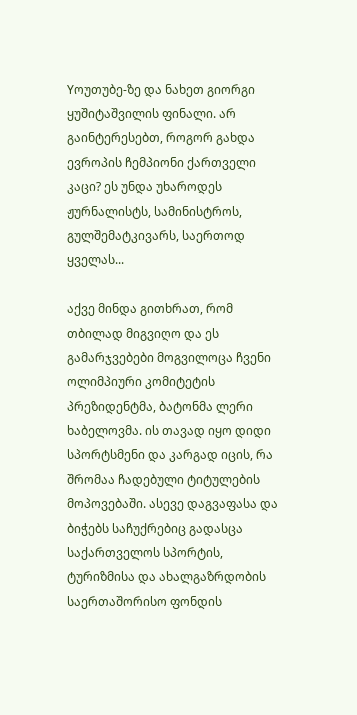Yოუთუბე-ზე და ნახეთ გიორგი ყუშიტაშვილის ფინალი. არ გაინტერესებთ, როგორ გახდა ევროპის ჩემპიონი ქართველი კაცი? ეს უნდა უხაროდეს ჟურნალისტს, სამინისტროს, გულშემატკივარს, საერთოდ ყველას...

აქვე მინდა გითხრათ, რომ თბილად მიგვიღო და ეს გამარჯვებები მოგვილოცა ჩვენი ოლიმპიური კომიტეტის პრეზიდენტმა, ბატონმა ლერი ხაბელოვმა. ის თავად იყო დიდი სპორტსმენი და კარგად იცის, რა შრომაა ჩადებული ტიტულების მოპოვებაში. ასევე დაგვაფასა და ბიჭებს საჩუქრებიც გადასცა საქართველოს სპორტის, ტურიზმისა და ახალგაზრდობის საერთაშორისო ფონდის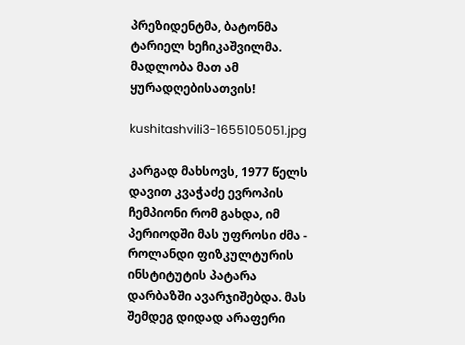პრეზიდენტმა, ბატონმა ტარიელ ხეჩიკაშვილმა. მადლობა მათ ამ ყურადღებისათვის!

kushitashvili3-1655105051.jpg

კარგად მახსოვს, 1977 წელს დავით კვაჭაძე ევროპის ჩემპიონი რომ გახდა, იმ პერიოდში მას უფროსი ძმა - როლანდი ფიზკულტურის ინსტიტუტის პატარა დარბაზში ავარჯიშებდა. მას შემდეგ დიდად არაფერი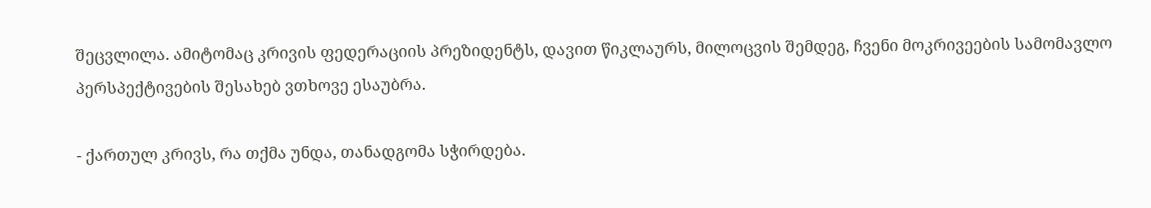შეცვლილა. ამიტომაც კრივის ფედერაციის პრეზიდენტს, დავით წიკლაურს, მილოცვის შემდეგ, ჩვენი მოკრივეების სამომავლო პერსპექტივების შესახებ ვთხოვე ესაუბრა.

- ქართულ კრივს, რა თქმა უნდა, თანადგომა სჭირდება.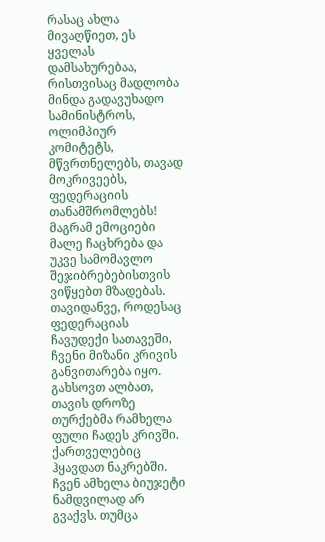რასაც ახლა მივაღწიეთ, ეს ყველას დამსახურებაა, რისთვისაც მადლობა მინდა გადავუხადო სამინისტროს, ოლიმპიურ კომიტეტს, მწვრთნელებს, თავად მოკრივეებს, ფედერაციის თანამშრომლებს! მაგრამ ემოციები მალე ჩაცხრება და უკვე სამომავლო შეჯიბრებებისთვის ვიწყებთ მზადებას. თავიდანვე, როდესაც ფედერაციას ჩავუდექი სათავეში, ჩვენი მიზანი კრივის განვითარება იყო. გახსოვთ ალბათ, თავის დროზე თურქებმა რამხელა ფული ჩადეს კრივში. ქართველებიც ჰყავდათ ნაკრებში. ჩვენ ამხელა ბიუჯეტი ნამდვილად არ გვაქვს. თუმცა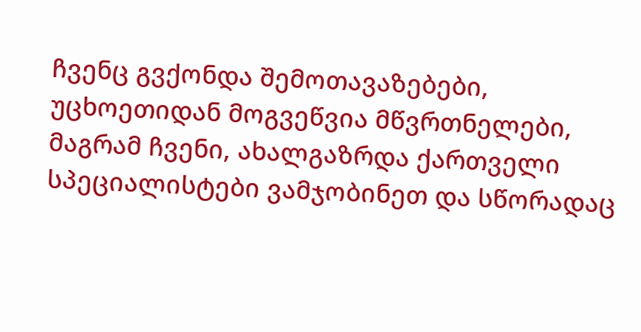ჩვენც გვქონდა შემოთავაზებები, უცხოეთიდან მოგვეწვია მწვრთნელები, მაგრამ ჩვენი, ახალგაზრდა ქართველი სპეციალისტები ვამჯობინეთ და სწორადაც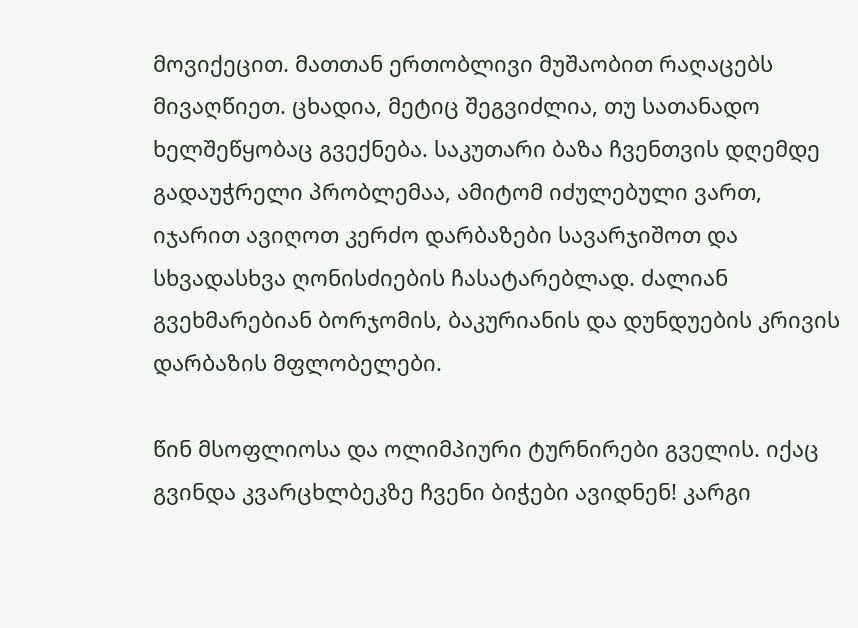მოვიქეცით. მათთან ერთობლივი მუშაობით რაღაცებს მივაღწიეთ. ცხადია, მეტიც შეგვიძლია, თუ სათანადო ხელშეწყობაც გვექნება. საკუთარი ბაზა ჩვენთვის დღემდე გადაუჭრელი პრობლემაა, ამიტომ იძულებული ვართ, იჯარით ავიღოთ კერძო დარბაზები სავარჯიშოთ და სხვადასხვა ღონისძიების ჩასატარებლად. ძალიან გვეხმარებიან ბორჯომის, ბაკურიანის და დუნდუების კრივის დარბაზის მფლობელები.

წინ მსოფლიოსა და ოლიმპიური ტურნირები გველის. იქაც გვინდა კვარცხლბეკზე ჩვენი ბიჭები ავიდნენ! კარგი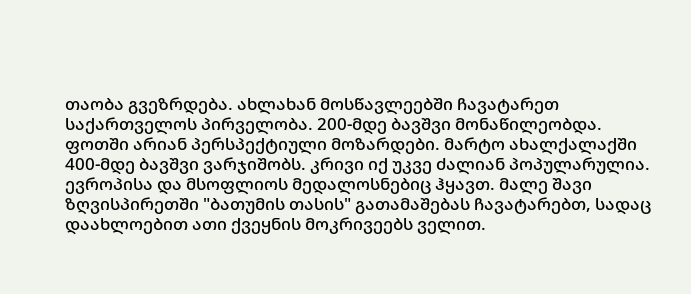თაობა გვეზრდება. ახლახან მოსწავლეებში ჩავატარეთ საქართველოს პირველობა. 200-მდე ბავშვი მონაწილეობდა. ფოთში არიან პერსპექტიული მოზარდები. მარტო ახალქალაქში 400-მდე ბავშვი ვარჯიშობს. კრივი იქ უკვე ძალიან პოპულარულია. ევროპისა და მსოფლიოს მედალოსნებიც ჰყავთ. მალე შავი ზღვისპირეთში "ბათუმის თასის" გათამაშებას ჩავატარებთ, სადაც დაახლოებით ათი ქვეყნის მოკრივეებს ველით.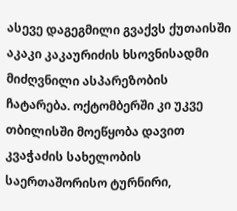ასევე დაგეგმილი გვაქვს ქუთაისში აკაკი კაკაურიძის ხსოვნისადმი მიძღვნილი ასპარეზობის ჩატარება. ოქტომბერში კი უკვე თბილისში მოეწყობა დავით კვაჭაძის სახელობის საერთაშორისო ტურნირი,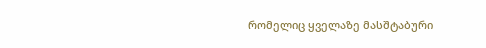რომელიც ყველაზე მასშტაბური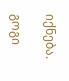იქნება.

გოგი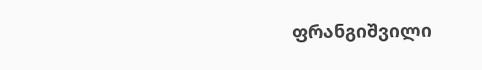ფრანგიშვილი